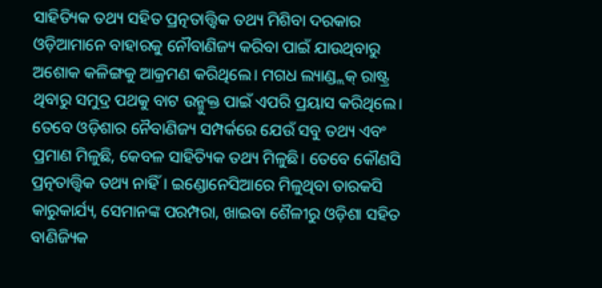ସାହିତ୍ୟିକ ତଥ୍ୟ ସହିତ ପ୍ରତ୍ନତାତ୍ତ୍ବିକ ତଥ୍ୟ ମିଶିବା ଦରକାର
ଓଡ଼ିଆମାନେ ବାହାରକୁ ନୌବାଣିଜ୍ୟ କରିବା ପାଇଁ ଯାଉଥିବାରୁ ଅଶୋକ କଳିଙ୍ଗକୁ ଆକ୍ରମଣ କରିଥିଲେ। ମଗଧ ଲ୍ୟାଣ୍ଡ୍ଲକ୍ ରାଷ୍ଟ୍ର ଥିବାରୁ ସମୁଦ୍ର ପଥକୁ ବାଟ ଉନ୍ମୁକ୍ତ ପାଇଁ ଏପରି ପ୍ରୟାସ କରିଥିଲେ। ତେବେ ଓଡ଼ିଶାର ନୈବାଣିଜ୍ୟ ସମ୍ପର୍କରେ ଯେଉଁ ସବୁ ତଥ୍ୟ ଏବଂ ପ୍ରମାଣ ମିଳୁଛି, କେବଳ ସାହିତ୍ୟିକ ତଥ୍ୟ ମିଳୁଛି। ତେବେ କୌଣସି ପ୍ରତ୍ନତାତ୍ତ୍ବିକ ତଥ୍ୟ ନାହିଁ। ଇଣ୍ଡୋନେସିଆରେ ମିଳୁଥିବା ତାରକସି କାରୁକାର୍ଯ୍ୟ, ସେମାନଙ୍କ ପରମ୍ପରା, ଖାଇବା ଶୈଳୀରୁ ଓଡ଼ିଶା ସହିତ ବାଣିଜ୍ୟିକ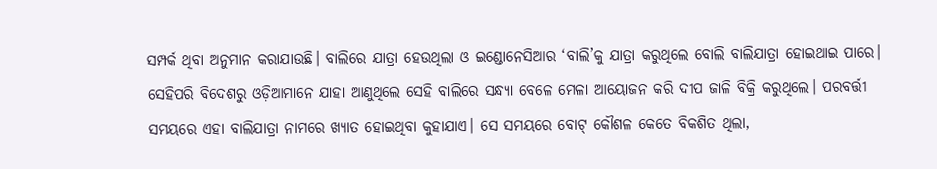ସମ୍ପର୍କ ଥିବା ଅନୁମାନ କରାଯାଉଛି। ବାଲିରେ ଯାତ୍ରା ହେଉଥିଲା ଓ ଇଣ୍ଡୋନେସିଆର ‘ବାଲି’କୁ ଯାତ୍ରା କରୁଥିଲେ ବୋଲି ବାଲିଯାତ୍ରା ହୋଇଥାଇ ପାରେ। ସେହିପରି ବିଦେଶରୁ ଓଡ଼ିଆମାନେ ଯାହା ଆଣୁଥିଲେ ସେହି ବାଲିରେ ସନ୍ଧ୍ୟା ବେଳେ ମେଳା ଆୟୋଜନ କରି ଦୀପ ଜାଳି ବିକ୍ରି କରୁଥିଲେ। ପରବର୍ତ୍ତୀ ସମୟରେ ଏହା ବାଲିଯାତ୍ରା ନାମରେ ଖ୍ୟାତ ହୋଇଥିବା କୁହାଯାଏ। ସେ ସମୟରେ ବୋଟ୍ କୌଶଳ କେତେ ବିକଶିତ ଥିଲା,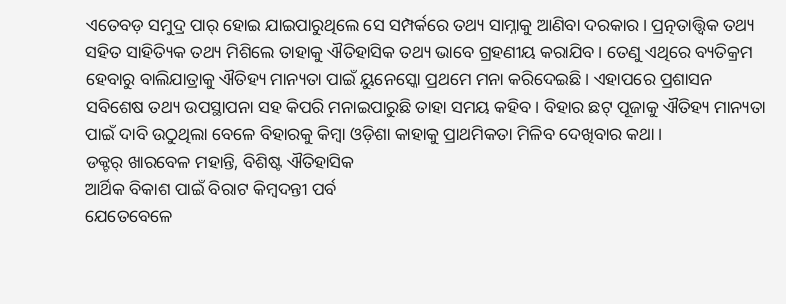ଏତେବଡ଼ ସମୁଦ୍ର ପାର୍ ହୋଇ ଯାଇପାରୁଥିଲେ ସେ ସମ୍ପର୍କରେ ତଥ୍ୟ ସାମ୍ନାକୁ ଆଣିବା ଦରକାର। ପ୍ରତ୍ନତାତ୍ତ୍ବିକ ତଥ୍ୟ ସହିତ ସାହିତ୍ୟିକ ତଥ୍ୟ ମିଶିଲେ ତାହାକୁ ଐତିହାସିକ ତଥ୍ୟ ଭାବେ ଗ୍ରହଣୀୟ କରାଯିବ। ତେଣୁ ଏଥିରେ ବ୍ୟତିକ୍ରମ ହେବାରୁ ବାଲିଯାତ୍ରାକୁ ଐତିହ୍ୟ ମାନ୍ୟତା ପାଇଁ ୟୁନେସ୍କୋ ପ୍ରଥମେ ମନା କରିଦେଇଛି। ଏହାପରେ ପ୍ରଶାସନ ସବିଶେଷ ତଥ୍ୟ ଉପସ୍ଥାପନା ସହ କିପରି ମନାଇପାରୁଛି ତାହା ସମୟ କହିବ। ବିହାର ଛଟ୍ ପୂଜାକୁ ଐତିହ୍ୟ ମାନ୍ୟତା ପାଇଁ ଦାବି ଉଠୁଥିଲା ବେଳେ ବିହାରକୁ କିମ୍ବା ଓଡ଼ିଶା କାହାକୁ ପ୍ରାଥମିକତା ମିଳିବ ଦେଖିବାର କଥା।
ଡକ୍ଟର୍ ଖାରବେଳ ମହାନ୍ତି, ବିଶିଷ୍ଟ ଐତିହାସିକ
ଆର୍ଥିକ ବିକାଶ ପାଇଁ ବିରାଟ କିମ୍ବଦନ୍ତୀ ପର୍ବ
ଯେତେବେଳେ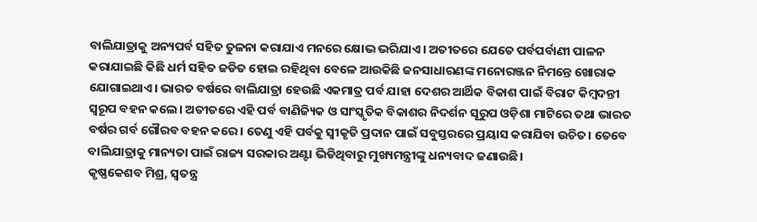ବାଲିଯାତ୍ରାକୁ ଅନ୍ୟପର୍ବ ସହିତ ତୁଳନା କରାଯାଏ ମନରେ କ୍ଷୋଭ ଭରିଯାଏ। ଅତୀତରେ ଯେତେ ପର୍ବପର୍ବାଣୀ ପାଳନ କରାଯାଇଛି କିଛି ଧର୍ମ ସହିତ ଜଡିତ ହୋଇ ରହିଥିବା ବେଳେ ଆଉକିଛି ଜନସାଧାରଣଙ୍କ ମନୋରଞ୍ଜନ ନିମନ୍ତେ ଖୋରାକ ଯୋଗାଇଥାଏ। ଭାରତ ବର୍ଷରେ ବାଲିଯାତ୍ରା ହେଉଛି ଏକମାତ୍ର ପର୍ବ ଯାହା ଦେଶର ଆର୍ଥିକ ବିକାଶ ପାଇଁ ବିରାଟ କିମ୍ବଦନ୍ତୀ ସ୍ବରୂପ ବହନ କଲେ। ଅତୀତରେ ଏହି ପର୍ବ ବାଣିଜ୍ୟିକ ଓ ସାଂସ୍କୃତିକ ବିକାଶର ନିଦର୍ଶନ ସୂରୁପ ଓଡ଼ିଶା ମାଟିରେ ତଥା ଭାରତ ବର୍ଷର ଗର୍ବ ଗୌରବ ବହନ କରେ। ତେଣୁ ଏହି ପର୍ବକୁ ସ୍ବୀକୃତି ପ୍ରଦାନ ପାଇଁ ସବୁସ୍ତରରେ ପ୍ରୟାସ କରାଯିବା ଉଚିତ। ତେବେ ବାଲିଯାତ୍ରାକୁ ମାନ୍ୟତା ପାଇଁ ରାଜ୍ୟ ସରକାର ଅଣ୍ଟା ଭିଡିଥିବାରୁ ମୁଖ୍ୟମନ୍ତ୍ରୀଙ୍କୁ ଧନ୍ୟବାଦ ଜଣାଉଛି।
କୃଷ୍ଣକେଶବ ମିଶ୍ର, ସ୍ବତନ୍ତ୍ର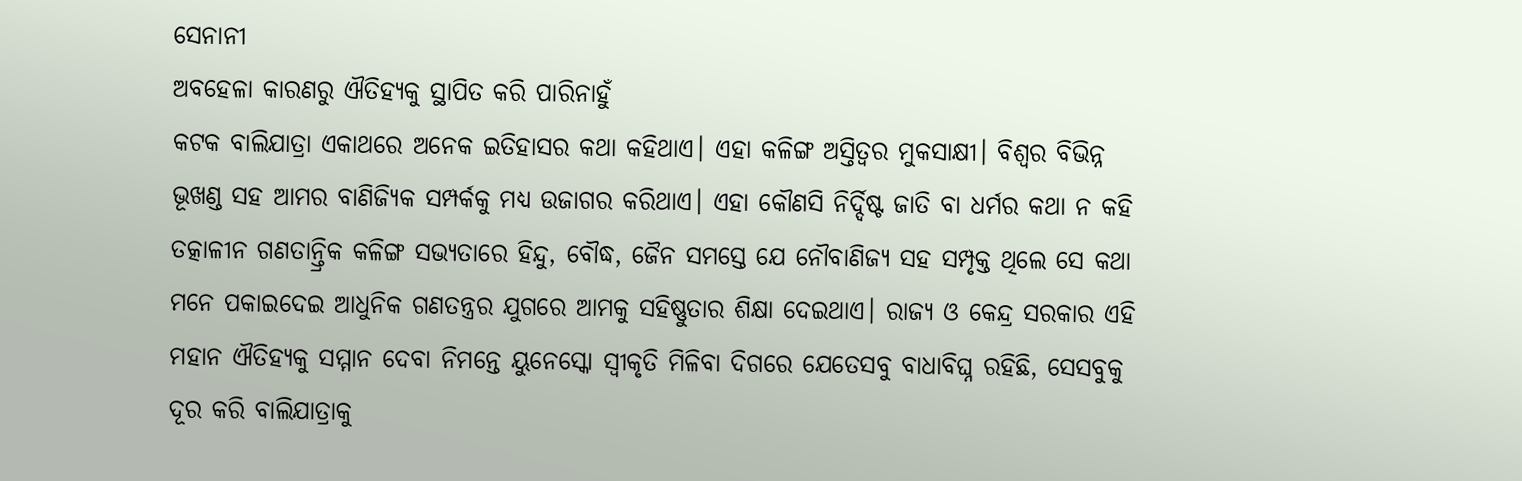ସେନାନୀ
ଅବହେଳା କାରଣରୁ ଐତିହ୍ୟକୁ ସ୍ଥାପିତ କରି ପାରିନାହୁଁ
କଟକ ବାଲିଯାତ୍ରା ଏକାଥରେ ଅନେକ ଇତିହାସର କଥା କହିଥାଏ। ଏହା କଳିଙ୍ଗ ଅସ୍ତିତ୍ବର ମୁକସାକ୍ଷୀ। ବିଶ୍ୱର ବିଭିନ୍ନ ଭୂଖଣ୍ଡ ସହ ଆମର ବାଣିଜ୍ୟିକ ସମ୍ପର୍କକୁ ମଧ୍ୟ ଉଜାଗର କରିଥାଏ। ଏହା କୌଣସି ନିର୍ଦ୍ଦିଷ୍ଟ ଜାତି ବା ଧର୍ମର କଥା ନ କହି ତତ୍କାଳୀନ ଗଣତାନ୍ତ୍ରିକ କଳିଙ୍ଗ ସଭ୍ୟତାରେ ହିନ୍ଦୁ, ବୌଦ୍ଧ, ଜୈନ ସମସ୍ତେ ଯେ ନୌବାଣିଜ୍ୟ ସହ ସମ୍ପୃକ୍ତ ଥିଲେ ସେ କଥା ମନେ ପକାଇଦେଇ ଆଧୁନିକ ଗଣତନ୍ତ୍ରର ଯୁଗରେ ଆମକୁ ସହିଷ୍ଣୁତାର ଶିକ୍ଷା ଦେଇଥାଏ। ରାଜ୍ୟ ଓ କେନ୍ଦ୍ର ସରକାର ଏହି ମହାନ ଐତିହ୍ୟକୁ ସମ୍ମାନ ଦେବା ନିମନ୍ତେ ୟୁନେସ୍କୋ ସ୍ୱୀକୃତି ମିଳିବା ଦିଗରେ ଯେତେସବୁ ବାଧାବିଘ୍ନ ରହିଛି, ସେସବୁକୁ ଦୂର କରି ବାଲିଯାତ୍ରାକୁ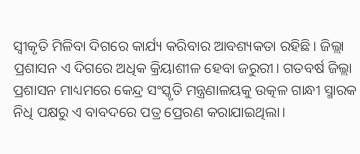ସ୍ୱୀକୃତି ମିଳିବା ଦିଗରେ କାର୍ଯ୍ୟ କରିବାର ଆବଶ୍ୟକତା ରହିଛି। ଜିଲ୍ଲା ପ୍ରଶାସନ ଏ ଦିଗରେ ଅଧିକ କ୍ରିୟାଶୀଳ ହେବା ଜରୁରୀ। ଗତବର୍ଷ ଜିଲ୍ଲା ପ୍ରଶାସନ ମାଧ୍ୟମରେ କେନ୍ଦ୍ର ସଂସ୍କୃତି ମନ୍ତ୍ରଣାଳୟକୁ ଉତ୍କଳ ଗାନ୍ଧୀ ସ୍ମାରକ ନିଧି ପକ୍ଷରୁ ଏ ବାବଦରେ ପତ୍ର ପ୍ରେରଣ କରାଯାଇଥିଲା।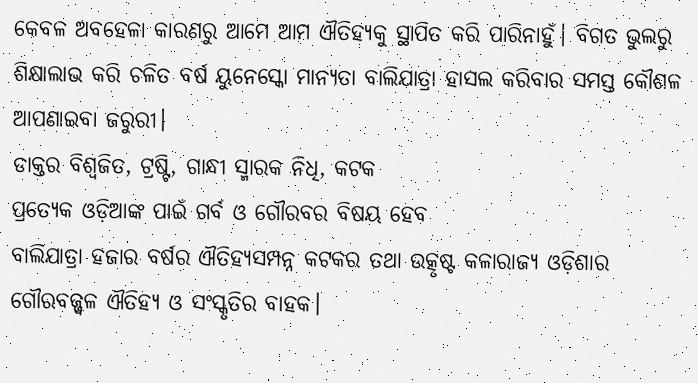କେବଳ ଅବହେଳା କାରଣରୁ ଆମେ ଆମ ଐତିହ୍ୟକୁ ସ୍ଥାପିତ କରି ପାରିନାହୁଁ। ବିଗତ ଭୁଲରୁ ଶିକ୍ଷାଲାଭ କରି ଚଳିତ ବର୍ଷ ୟୁନେସ୍କୋ ମାନ୍ୟତା ବାଲିଯାତ୍ରା ହାସଲ କରିବାର ସମସ୍ତ କୌଶଳ ଆପଣାଇବା ଜରୁରୀ।
ଡାକ୍ତର ବିଶ୍ୱଜିତ, ଟ୍ରଷ୍ଟି, ଗାନ୍ଧୀ ସ୍ମାରକ ନିଧି, କଟକ
ପ୍ରତ୍ୟେକ ଓଡ଼ିଆଙ୍କ ପାଇଁ ଗର୍ବ ଓ ଗୌରବର ବିଷୟ ହେବ
ବାଲିଯାତ୍ରା ହଜାର ବର୍ଷର ଐତିହ୍ୟସମ୍ପନ୍ନ କଟକର ତଥା ଉତ୍କୃଷ୍ଟ କଳାରାଜ୍ୟ ଓଡ଼ିଶାର ଗୌରବଜ୍ଜ୍ବଳ ଐତିହ୍ୟ ଓ ସଂସ୍କୃତିର ବାହକ।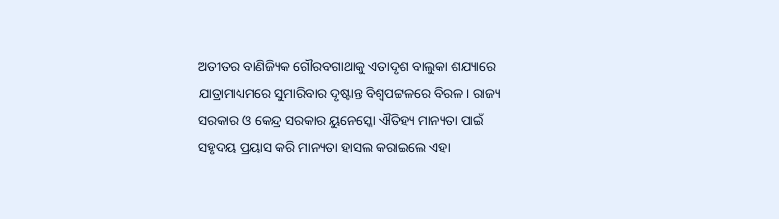ଅତୀତର ବାଣିଜ୍ୟିକ ଗୌରବଗାଥାକୁ ଏତାଦୃଶ ବାଲୁକା ଶଯ୍ୟାରେ ଯାତ୍ରାମାଧ୍ୟମରେ ସୁମାରିବାର ଦୃଷ୍ଟାନ୍ତ ବିଶ୍ୱପଟ୍ଟଳରେ ବିରଳ। ରାଜ୍ୟ ସରକାର ଓ କେନ୍ଦ୍ର ସରକାର ୟୁନେସ୍କୋ ଐତିହ୍ୟ ମାନ୍ୟତା ପାଇଁ ସହୃଦୟ ପ୍ରୟାସ କରି ମାନ୍ୟତା ହାସଲ କରାଇଲେ ଏହା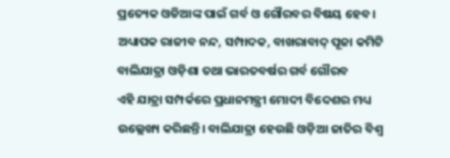ପ୍ରତ୍ୟେକ ଓଡିଆଙ୍କ ପାଇଁ ଗର୍ବ ଓ ଗୌରବର ବିଷୟ ହେବ।
ଅଧ୍ୟାପକ ରାଜୀବ ନନ୍ଦ, ସମ୍ପାଦକ, ବାଖରାବାଦ୍ ପୂଜା କମିଟି
ବାଲିଯାତ୍ରା ଓଡ଼ିଶା ତଥା ଭାରତବର୍ଷର ଗର୍ବ ଗୌରବ
ଏହି ଯାତ୍ରା ସମ୍ପର୍କରେ ପ୍ରଧାନମନ୍ତ୍ରୀ ମୋଦୀ ବିଦେଶର ମଧ୍ୟ ଉଲ୍ଲେଖ୍ୟ କରିଛନ୍ତି। ବାଲିଯାତ୍ରା ହେଉଛି ଓଡ଼ିଆ ଜାତିର ବିଶ୍ବ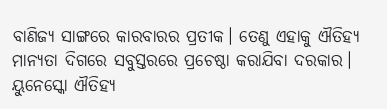ବାଣିଜ୍ୟ ସାଙ୍ଗରେ କାରବାରର ପ୍ରତୀକ। ତେଣୁ ଏହାକୁ ଐତିହ୍ୟ ମାନ୍ୟତା ଦିଗରେ ସବୁସ୍ତରରେ ପ୍ରଚେଷ୍ଠା କରାଯିବା ଦରକାର। ୟୁନେସ୍କୋ ଐତିହ୍ୟ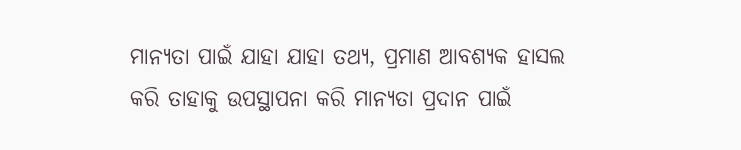ମାନ୍ୟତା ପାଇଁ ଯାହା ଯାହା ତଥ୍ୟ, ପ୍ରମାଣ ଆବଶ୍ୟକ ହାସଲ କରି ତାହାକୁ ଉପସ୍ଥାପନା କରି ମାନ୍ୟତା ପ୍ରଦାନ ପାଇଁ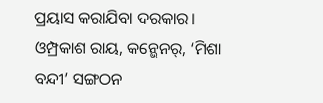ପ୍ରୟାସ କରାଯିବା ଦରକାର।
ଓମ୍ପ୍ରକାଶ ରାୟ, କନ୍ଭେନର୍, ‘ମିଶା ବନ୍ଦୀ’ ସଙ୍ଗଠନ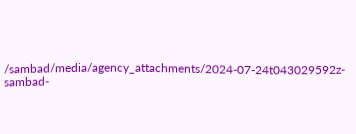/sambad/media/agency_attachments/2024-07-24t043029592z-sambad-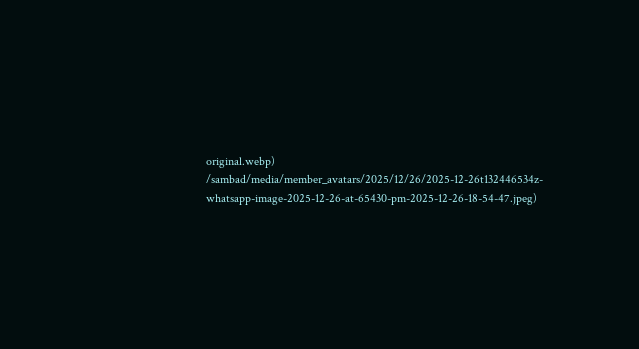original.webp)
/sambad/media/member_avatars/2025/12/26/2025-12-26t132446534z-whatsapp-image-2025-12-26-at-65430-pm-2025-12-26-18-54-47.jpeg)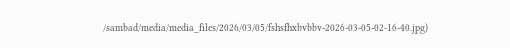/sambad/media/media_files/2026/03/05/fshsfhxbvbbv-2026-03-05-02-16-40.jpg)